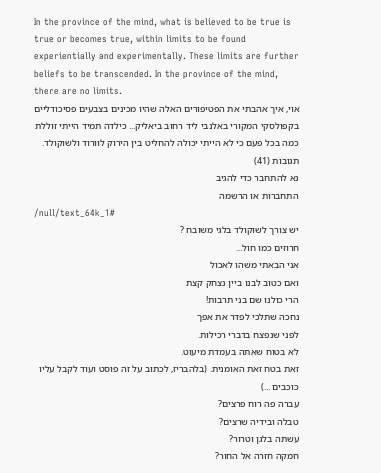In the province of the mind, what is believed to be true is true or becomes true, within limits to be found experientially and experimentally. These limits are further beliefs to be transcended. In the province of the mind, there are no limits.
אוי, איך אהבתי את הפטיפורים האלה שהיו מכינים בצבעים פסיכודליים בקפולסקי המקורי באלנבי ליד רחוב ביאליק... כילדה תמיד הייתי זוללת כמה בכל פעם כי לא הייתי יכולה להחליט בין הירוק לוורוד ולשוקולד.
תגובות (41)
נא להתחבר כדי להגיב
התחברות או הרשמה
/null/text_64k_1#
יש צורך לשוקולד בלגי משובח ?
חרוזים כמו חול...
אני הבאתי משהו לאכול
ואם כטוב לבנו ביין נצחק קצת
הרי כולנו שם בני תרבות!
נחכה שתלכי לפדר את אפך
לפני שנפצח בדברי רכילות.
לא בטוח שאתה בעמדת מיעוט.
זאת בטח זאת האומנית. (בלהבריז, לכתוב על זה פוסט ועוד לקבל עליו כוכבים ...)
עברה פה רוח פרצים?
טבלה ובידיה שרצים?
עשתה בלגן וטרור?
חמקה חזרה אל החור?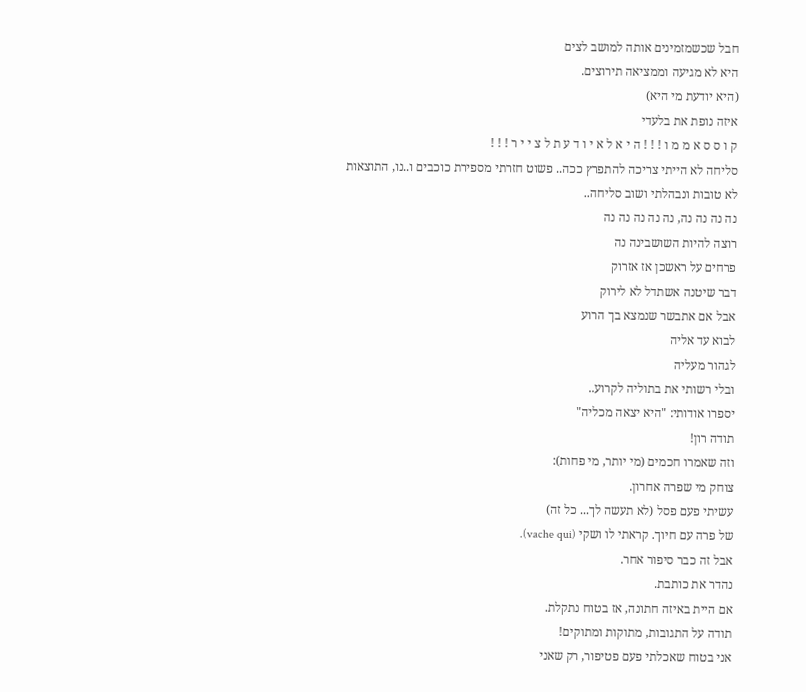חבל שכשמזמינים אותה למושב לצים
היא לא מגיעה וממציאה תירוצים.
(היא יודעת מי היא)
איזה נופת את בלעדי
ק ו ס ס א מ מ ו ! ! ! ה י א ל א י ו ד ע ת ל צ י י ר ! ! !
סליחה לא הייתי צריכה להתפרץ ככה.. פשוט חזרתי מספירת כוכבים ו..נו, התוצאות
לא טובות ונבהלתי ושוב סליחה..
נה נה נה נה, נה נה נה נה נה
רוצה להיות השושבינה נה
פרחים על ראשכן אז אזרוק
דבר שיטנה אשתדל לא לירוק
אבל אם אתבשר שנמצא בך הרוע
לבוא עד אליה
לגהור מעליה
ובלי רשותי את בתוליה לקרוע..
יספרו אודותי: "היא יצאה מכליה"
תודה רון!
וזה שאמרו חכמים (מי יותר, מי פחות):
צוחק מי שפרה אחרון.
עשיתי פעם פסל (לא תעשה לך... כל זה)
של פרה עם חיוך. קראתי לו ושקי (vache qui).
אבל זה כבר סיפור אחר.
נהדר את כותבת.
אם היית באיזה חתונה, אז בטוח נתקלת.
תודה על התגובות, מתוקות ומתוקים!
אני בטוח שאכלתי פעם פטיפור, רק שאני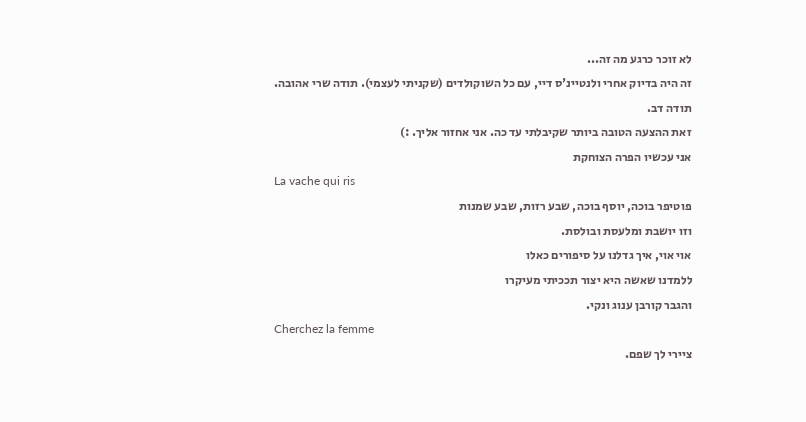לא זוכר כרגע מה זה...
זה היה בדיוק אחרי ולנטיינ'ס דיי, עם כל השוקולדים (שקניתי לעצמי). תודה שרי אהובה.
תודה דב.
זאת ההצעה הטובה ביותר שקיבלתי עד כה. אני אחזור אליך. :)
אני עכשיו הפרה הצוחקת
La vache qui ris
פוטיפר בוכה, יוסף בוכה, שבע רזות, שבע שמנות
וזו יושבת ומלעסת ובולסת.
אוי אוי, איך גדלנו על סיפורים כאלו
ללמדנו שאשה היא יצור תככיתי מעיקרו
והגבר קורבן ענוג ונקי.
Cherchez la femme
ציירי לך שפם.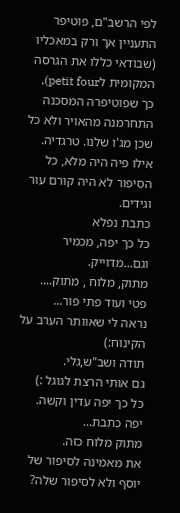לפי הרשב"ם, פוטיפר התעניין אך ורק במאכליו (שבודאי כללו את הגרסה המקומית לpetit four), כך שפוטיפרה המסכנה התחרמנה מהאויר ולא כל שכן מג'ו שלנו. טרגדיה.
אילו פיה היה מלא, כל הסיפור לא היה קורם עור וגידים.
כתבת נפלא
כל כך יפה, מכמיר וגם...מדוייק.
מתוק, מלוח , מתוק....
פטי ועוד פתי פור...
נראה לי שאוותר הערב על הקינוח:)
תודה ושב"ש,גלי.
גם אותי הרצת לגוגל :)
כל כך יפה עדין וקשה.
יפה כתבת...
מתוק מלוח כזה.
את מאמינה לסיפור של יוסף ולא לסיפור שלה?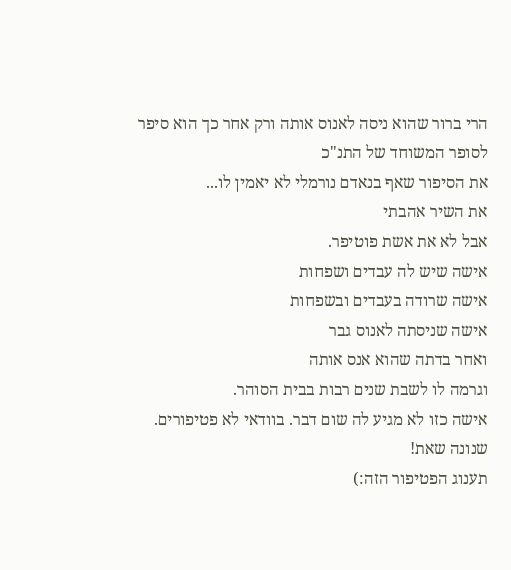הרי ברור שהוא ניסה לאנוס אותה ורק אחר כך הוא סיפר לסופר המשוחד של התנ"כ
את הסיפור שאף בנאדם נורמלי לא יאמין לו...
את השיר אהבתי
אבל לא את אשת פוטיפר.
אישה שיש לה עבדים ושפחות
אישה שרודה בעבדים ובשפחות
אישה שניסתה לאנוס גבר
ואחר בדתה שהוא אנס אותה
וגרמה לו לשבת שנים רבות בבית הסוהר.
אישה כזו לא מגיע לה שום דבר. בוודאי לא פטיפורים.
שנונה שאת!
תענוג הפטיפור הזה:)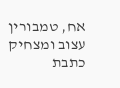אח, טמבורין
עצוב ומצחיק
כתבת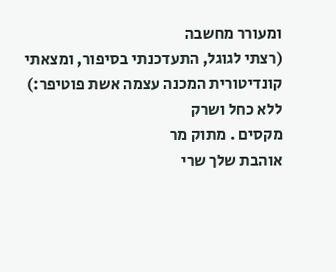ומעורר מחשבה
(רצתי לגוגל, התעדכנתי בסיפור, ומצאתי קונדיטורית המכנה עצמה אשת פוטיפר:)
ללא כחל ושרק
מקסים . מתוק מר
אוהבת שלך שרי